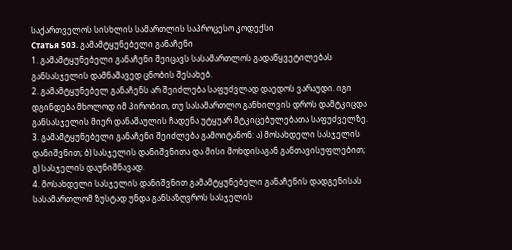საქართველოს სისხლის სამართლის საპროცესო კოდექსი
Статья 503. გამამტყუნებელი განაჩენი
1. გამამტყუნებელი განაჩენი შეიცავს სასამართლოს გადაწყვეტილებას განსასჯელის დამნაშავედ ცნობის შესახებ.
2. გამამტყუნებელ განაჩენს არ შეიძლება საფუძვლად დაედოს ვარაუდი. იგი დგინდება მხოლოდ იმ პირობით, თუ სასამართლო განხილვის დროს დამტკიცდა განსასჯელის მიერ დანაშაულის ჩადენა უტყუარ მტკიცებულებათა საფუძველზე.
3. გამამტყუნებელი განაჩენი შეიძლება გამოიტანონ: ა) მოსახდელი სასჯელის დანიშვნით; ბ) სასჯელის დანიშვნითა და მისი მოხდისაგან განთავისუფლებით; გ) სასჯელის დაუნიშნავად.
4. მოსახდელი სასჯელის დანიშვნით გამამტყუნებელი განაჩენის დადგენისას სასამართლომ ზუსტად უნდა განსაზღვროს სასჯელის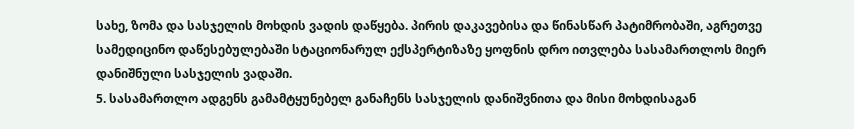სახე, ზომა და სასჯელის მოხდის ვადის დაწყება. პირის დაკავებისა და წინასწარ პატიმრობაში, აგრეთვე სამედიცინო დაწესებულებაში სტაციონარულ ექსპერტიზაზე ყოფნის დრო ითვლება სასამართლოს მიერ დანიშნული სასჯელის ვადაში.
5. სასამართლო ადგენს გამამტყუნებელ განაჩენს სასჯელის დანიშვნითა და მისი მოხდისაგან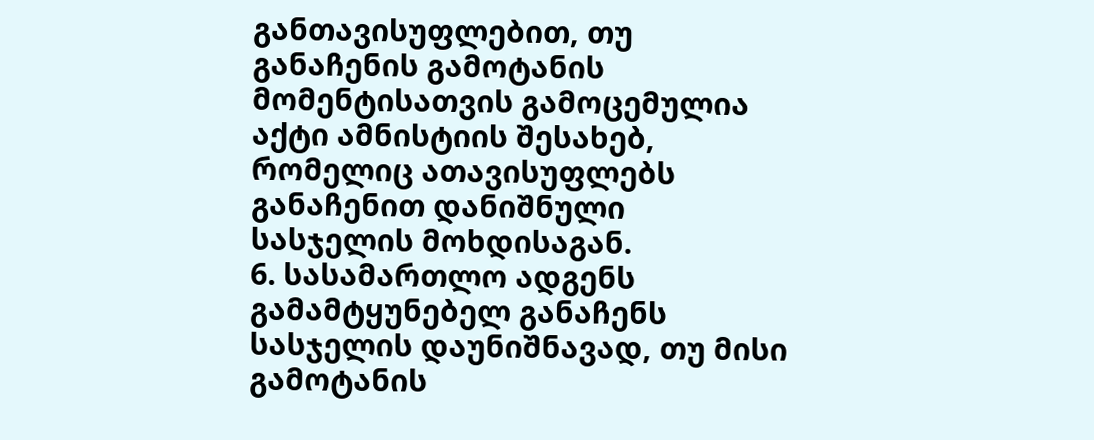განთავისუფლებით, თუ განაჩენის გამოტანის მომენტისათვის გამოცემულია აქტი ამნისტიის შესახებ, რომელიც ათავისუფლებს განაჩენით დანიშნული სასჯელის მოხდისაგან.
6. სასამართლო ადგენს გამამტყუნებელ განაჩენს სასჯელის დაუნიშნავად, თუ მისი გამოტანის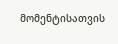მომენტისათვის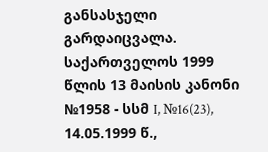განსასჯელი გარდაიცვალა. საქართველოს 1999 წლის 13 მაისის კანონი №1958 - სსმ I, №16(23), 14.05.1999 წ.,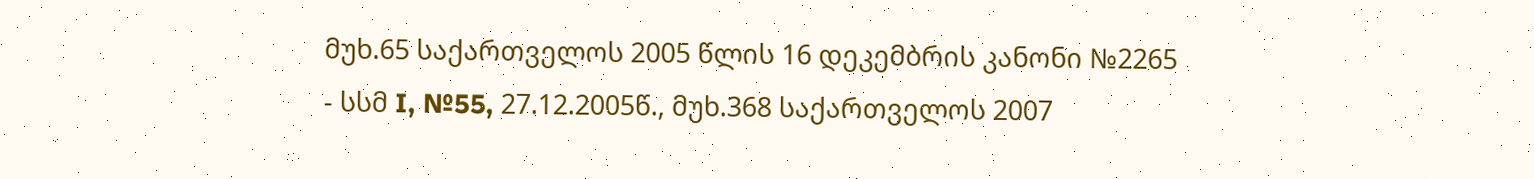მუხ.65 საქართველოს 2005 წლის 16 დეკემბრის კანონი №2265 - სსმ I, №55, 27.12.2005წ., მუხ.368 საქართველოს 2007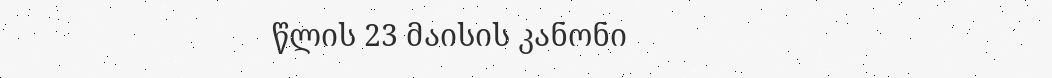წლის 23 მაისის კანონი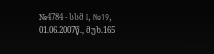№4784 - სსმ I, №19, 01.06.2007წ., მუხ.165